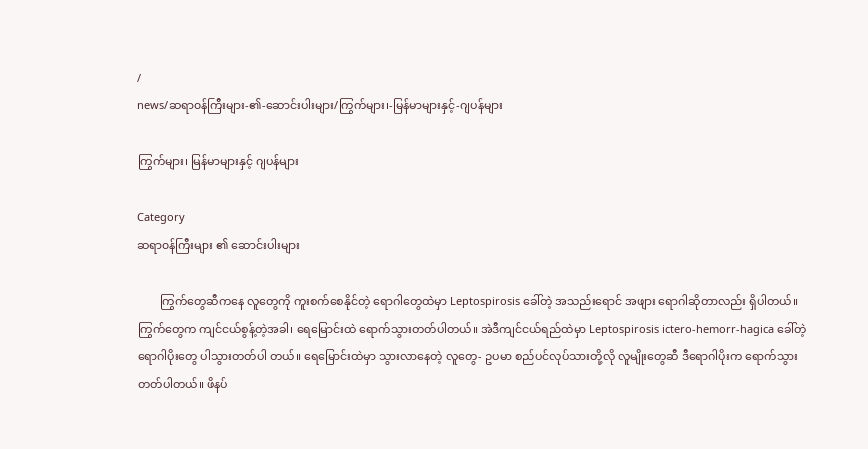/
news/ဆရာ၀န်ကြီးများ-၏-ဆောင်းပါးများ/ကြွက်များ၊-မြန်မာများနှင့်-ဂျပန်များ

ကြွက်များ၊ မြန်မာများနှင့် ဂျပန်များ

Category
ဆရာ၀န်ကြီးများ ၏ ဆောင်းပါးများ

        ကြွက်တွေဆီကနေ လူတွေကို ကူးစက်စေနိုင်တဲ့ ရောဂါတွေထဲမှာ Leptospirosis ခေါ်တဲ့ အသည်းရောင် အဖျား ရောဂါဆိုတာလည်း ရှိပါတယ်။ ကြွက်တွေက ကျင်ငယ်စွန့်တဲ့အခါ၊ ရေမြောင်းထဲ ရောက်သွားတတ်ပါတယ်။ အဲဒီကျင်ငယ်ရည်ထဲမှာ Leptospirosis ictero-hemorr-hagica ခေါ်တဲ့ ရောဂါပိုးတွေ ပါသွားတတ်ပါ တယ်။ ရေမြောင်းထဲမှာ သွားလာနေတဲ့ လူတွေ- ဥပမာ စည်ပင်လုပ်သားတို့လို လူမျိုးတွေဆီ ဒီရောဂါပိုးက ရောက်သွားတတ်ပါတယ်။ ဖိနပ်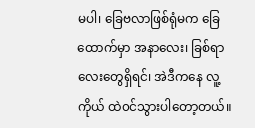မပါ၊ ခြေဗလာဖြစ်ရုံမက ခြေထောက်မှာ အနာလေး၊ ခြစ်ရာလေးတွေရှိရင်၊ အဲဒီကနေ လူ့ကိုယ် ထဲ၀င်သွားပါတော့တယ်။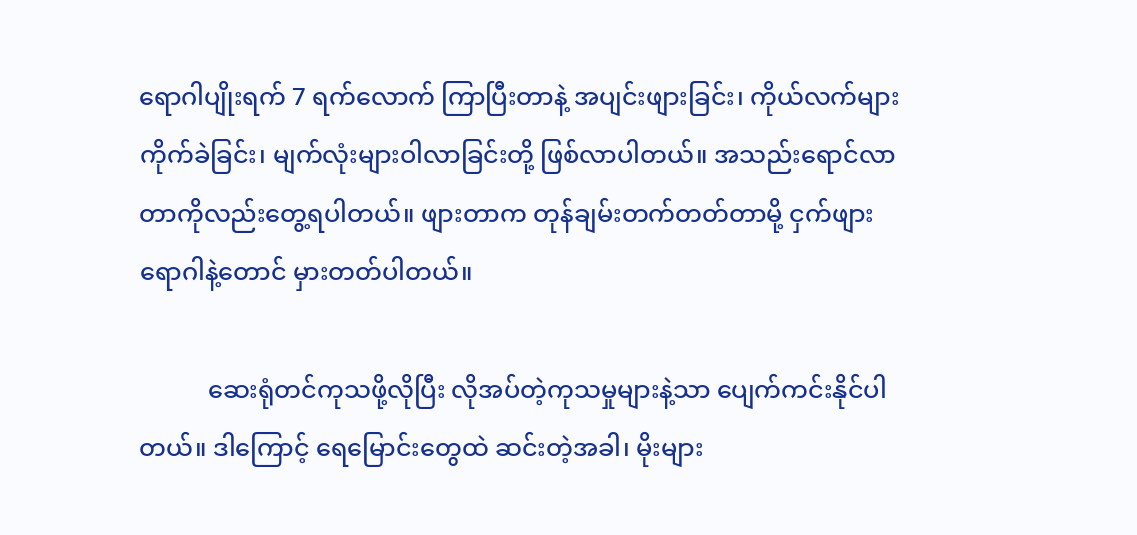ရောဂါပျိုးရက် 7 ရက်လောက် ကြာပြီးတာနဲ့ အပျင်းဖျားခြင်း၊ ကိုယ်လက်များ ကိုက်ခဲခြင်း၊ မျက်လုံးများဝါလာခြင်းတို့ ဖြစ်လာပါတယ်။ အသည်းရောင်လာတာကိုလည်းတွေ့ရပါတယ်။ ဖျားတာက တုန်ချမ်းတက်တတ်တာမို့ ငှက်ဖျားရောဂါနဲ့တောင် မှားတတ်ပါတယ်။

           ဆေးရုံတင်ကုသဖို့လိုပြီး လိုအပ်တဲ့ကုသမှုများနဲ့သာ ပျေက်ကင်းနိုင်ပါတယ်။ ဒါကြောင့် ရေမြောင်းတွေထဲ ဆင်းတဲ့အခါ၊ မိုးများ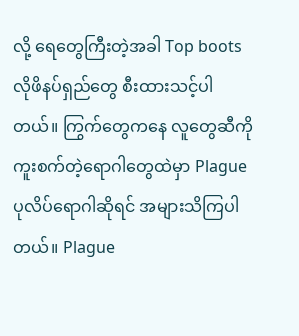လို့ ရေတွေကြီးတဲ့အခါ Top boots လိုဖိနပ်ရှည်တွေ စီးထားသင့်ပါတယ်။ ကြွက်တွေကနေ လူတွေဆီကို ကူးစက်တဲ့ရောဂါတွေထဲမှာ Plague ပုလိပ်ရောဂါဆိုရင် အများသိကြပါတယ်။ Plague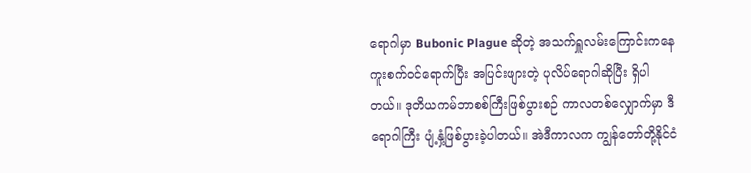ရောဂါမှာ Bubonic Plague ဆိုတဲ့ အသက်ရှူလမ်းကြောင်းကနေ ကူးစက်၀င်ရောက်ပြီး အပြင်းဖျားတဲ့ ပုလိပ်ရောဂါဆိုပြီး ရှိပါတယ်။ ဒုတိယကမ်ဘာစစ်ကြီးဖြစ်ပွားစဉ် ကာလတစ်လျှောက်မှာ ဒီရောဂါကြီး ပျံ့နှံ့ဖြစ်ပွားခဲ့ပါတယ်။ အဲဒီကာလက ကျွန်တော်တို့နိုင်ငံ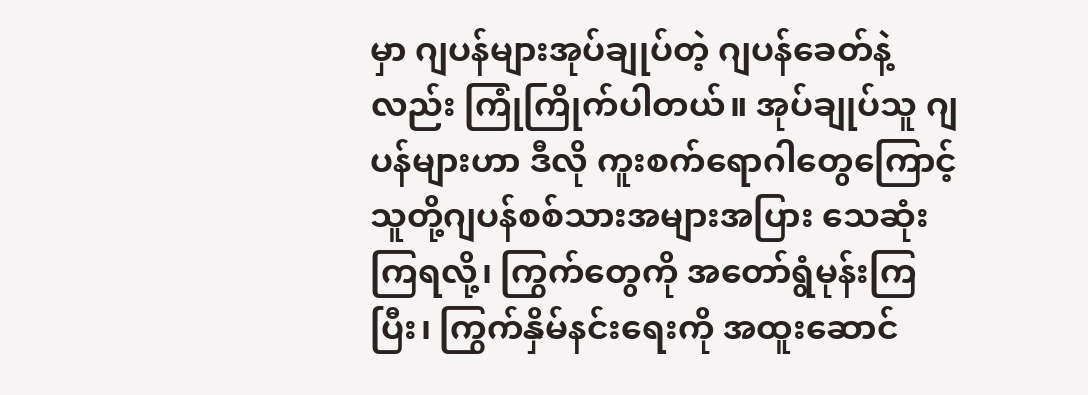မှာ ဂျပန်များအုပ်ချုပ်တဲ့ ဂျပန်ခေတ်နဲ့လည်း ကြုံကြိုက်ပါတယ်။ အုပ်ချုပ်သူ ဂျပန်များဟာ ဒီလို ကူးစက်ရောဂါတွေကြောင့် သူတို့ဂျပန်စစ်သားအများအပြား သေဆုံးကြရလို့၊ ကြွက်တွေကို အတော်ရွံမုန်းကြပြီး၊ ကြွက်နှိမ်နင်းရေးကို အထူးဆောင်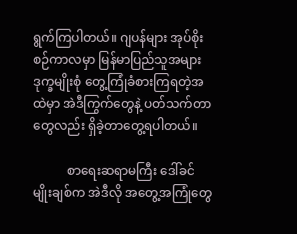ရွက်ကြပါတယ်။ ဂျပန်များ အုပ်စိုးစဉ်ကာလမှာ မြန်မာပြည်သူအများဒုက္ခမျိုးစုံ တွေ့ကြုံခံစားကြရတဲ့အထဲမှာ အဲဒီကြွက်တွေနဲ့ ပတ်သက်တာတွေလည်း ရှိခဲ့တာတွေ့ရပါတယ်။

           စာရေးဆရာမကြီး ဒေါ်ခင်မျိုးချစ်က အဲဒီလို အတွေ့အကြုံတွေ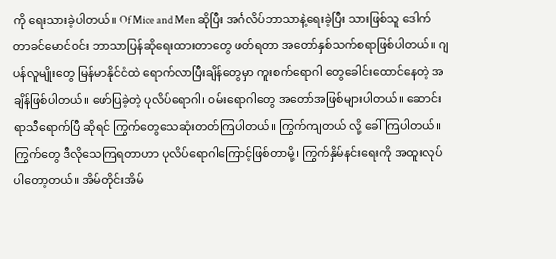ကို ရေးသားခဲ့ပါတယ်။ Of Mice and Men ဆိုပြီး အင်္ဂလိပ်ဘာသာနဲ့ရေးခဲ့ပြီး သားဖြစ်သူ ဒေါက်တာခင်မောင်၀င်း ဘာသာပြန်ဆိုရေးထားတာတွေ ဖတ်ရတာ အတော်နှစ်သက်စရာဖြစ်ပါတယ်။ ဂျပန်လူမျိုးတွေ မြန်မာနိုင်ငံထဲ ရောက်လာပြီးချိန်တွေမှာ ကူးစက်ရောဂါ တွေခေါင်းထောင်နေတဲ့ အချိန်ဖြစ်ပါတယ်။ ဖော်ပြခဲ့တဲ့ ပုလိပ်ရောဂါ၊ ၀မ်းရောဂါတွေ အတော်အဖြစ်များပါတယ်။ ဆောင်းရာသီရောက်ပြီ ဆိုရင် ကြွက်တွေသေဆုံးတတ်ကြပါတယ်။ ကြွက်ကျတယ် လို့ ခေါ်ကြပါတယ်။ ကြွက်တွေ ဒီလိုသေကြရတာဟာ ပုလိပ်ရောဂါကြောင့်ဖြစ်တာမို့၊ ကြွက်နှိမ်နင်းရေးကို အထူးလုပ်ပါတော့တယ်။ အိမ်တိုင်းအိမ်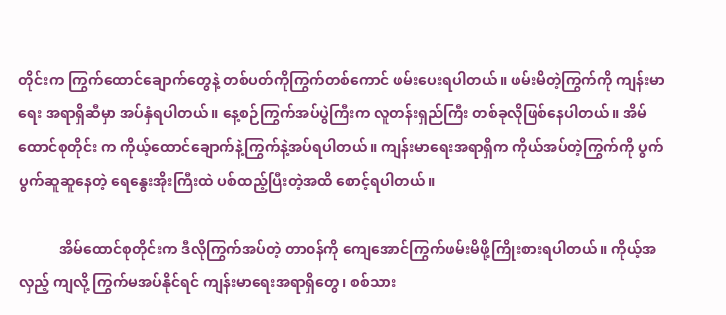တိုင်းက ကြွက်ထောင်ချောက်တွေနဲ့ တစ်ပတ်ကိုကြွက်တစ်ကောင် ဖမ်းပေးရပါတယ်။ ဖမ်းမိတဲ့ကြွက်ကို ကျန်းမာရေး အရာရှိဆီမှာ အပ်နှံရပါတယ်။ နေ့စဉ်ကြွက်အပ်ပွဲကြီးက လူတန်းရှည်ကြီး တစ်ခုလိုဖြစ်နေပါတယ်။ အိမ်ထောင်စုတိုင်း က ကိုယ့်ထောင်ချောက်နဲ့ကြွက်နဲ့အပ်ရပါတယ်။ ကျန်းမာရေးအရာရှိက ကိုယ်အပ်တဲ့ကြွက်ကို ပွက်ပွက်ဆူဆူနေတဲ့ ရေနွေးအိုးကြီးထဲ ပစ်ထည့်ပြီးတဲ့အထိ စောင့်ရပါတယ်။

           အိမ်ထောင်စုတိုင်းက ဒီလိုကြွက်အပ်တဲ့ တာ၀န်ကို ကျေအောင်ကြွက်ဖမ်းမိဖို့ကြိုးစားရပါတယ်။ ကိုယ့်အလှည့် ကျလို့ ကြွက်မအပ်နိုင်ရင် ကျန်းမာရေးအရာရှိတွေ၊ စစ်သား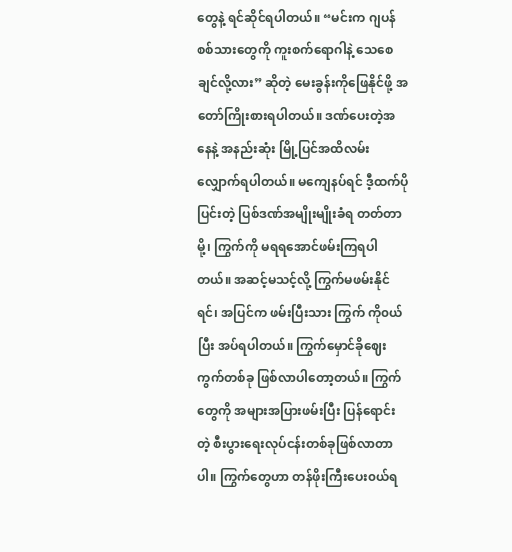တွေနဲ့ ရင်ဆိုင်ရပါတယ်။ “မင်းက ဂျပန်စစ်သားတွေကို ကူးစက်ရောဂါနဲ့ သေစေချင်လို့လား” ဆိုတဲ့ မေးခွန်းကိုဖြေနိုင်ဖို့ အတော်ကြိုးစားရပါတယ်။ ဒဏ်ပေးတဲ့အနေနဲ့ အနည်းဆုံး မြို့ပြင်အထိလမ်းလျှောက်ရပါတယ်။ မကျေနပ်ရင် ဒီ့ထက်ပိုပြင်းတဲ့ ပြစ်ဒဏ်အမျိုးမျိုးခံရ တတ်တာမို့၊ ကြွက်ကို မရရအောင်ဖမ်းကြရပါတယ်။ အဆင့်မသင့်လို့ ကြွက်မဖမ်းနိုင်ရင်၊ အပြင်က ဖမ်းပြီးသား ကြွက် ကို၀ယ်ပြီး အပ်ရပါတယ်။ ကြွက်မှောင်ခိုဈေးကွက်တစ်ခု ဖြစ်လာပါတော့တယ်။ ကြွက်တွေကို အများအပြားဖမ်းပြီး ပြန်ရောင်းတဲ့ စီးပွားရေးလုပ်ငန်းတစ်ခုဖြစ်လာတာပါ။ ကြွက်တွေဟာ တန်ဖိုးကြီးပေး၀ယ်ရ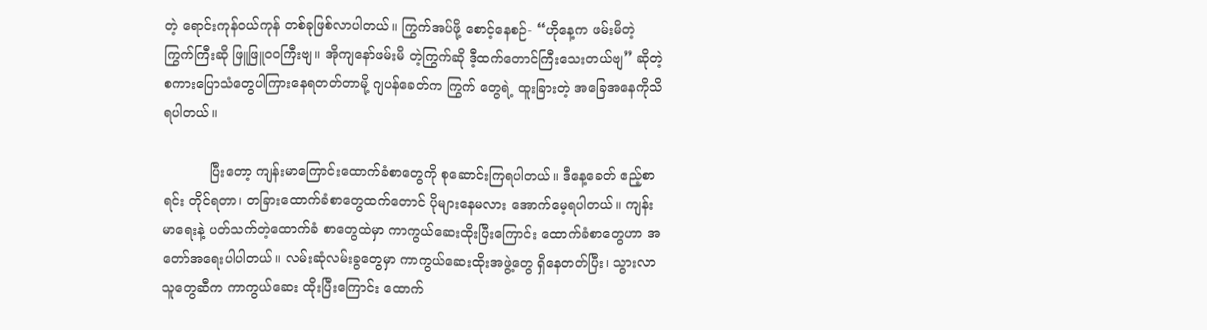တဲ့ ရောင်းကုန်၀ယ်ကုန် တစ်ခုဖြစ်လာပါတယ်။ ကြွက်အပ်ဖို့ စောင့်နေစဉ်- “ဟိုနေ့က ဖမ်းမိတဲ့ ကြွက်ကြီးဆို ဖြူဖြူ၀၀ကြီးဗျ။ အိုကျနော်ဖမ်းမိ တဲ့ကြွက်ဆို ဒီ့ထက်တောင်ကြီးသေးတယ်ဗျ” ဆိုတဲ့ စကားပြောသံတွေပါကြားနေရတတ်တာမို့ ဂျပန်ခေတ်က ကြွက် တွေရဲ့ ထူးခြားတဲ့ အခြေအနေကိုသိရပါတယ်။

           ပြီးတော့ ကျန်းမာကြောင်းထောက်ခံစာတွေကို စုဆောင်းကြရပါတယ်။ ဒီနေ့ခေတ် ဧည့်စာရင်း တိုင်ရတာ၊ တခြားထောက်ခံစာတွေထက်တောင် ပိုများနေမလား အောက်မေ့ရပါတယ်။ ကျန်းမာရေးနဲ့ ပတ်သက်တဲ့ထောက်ခံ စာတွေထဲမှာ ကာကွယ်ဆေးထိုးပြီးကြောင်း ထောက်ခံစာတွေဟာ အတော်အရေးပါပါတယ်။ လမ်းဆုံလမ်းခွတွေမှာ ကာကွယ်ဆေးထိုးအဖွဲ့တွေ ရှိနေတတ်ပြီး၊ သွားလာသူတွေဆီက ကာကွယ်ဆေး ထိုးပြီးကြောင်း ထောက်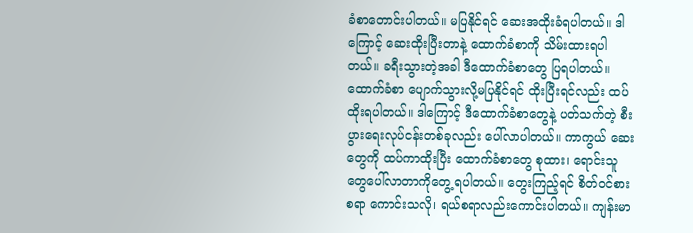ခံစာတောင်းပါတယ်။ မပြနိုင်ရင် ဆေးအထိုးခံရပါတယ်။ ဒါကြောင့် ဆေးထိုးပြီးတာနဲ့ ထောက်ခံစာကို သိမ်းထားရပါတယ်။ ခရီးသွားတဲ့အခါ ဒီထောက်ခံစာတွေ ပြရပါတယ်။ ထောက်ခံစာ ပျောက်သွားလို့မပြနိုင်ရင် ထိုးပြီးရင်လည်း ထပ်ထိုးရပါတယ်။ ဒါကြောင့် ဒီထောက်ခံစာတွေနဲ့ ပတ်သက်တဲ့ စီးပွားရေးလုပ်ငန်းတစ်ခုလည်း ပေါ်လာပါတယ်။ ကာကွယ် ဆေးတွေကို ထပ်ကာထိုးပြီး ထောက်ခံစာတွေ စုထား၊ ရောင်းသူတွေပေါ်လာတာကိုတွေ့ ရပါတယ်။ တွေးကြည့်ရင် စိတ်၀င်စားစရာ ကောင်းသလို၊ ရယ်စရာလည်းကောင်းပါတယ်။ ကျန်းမာ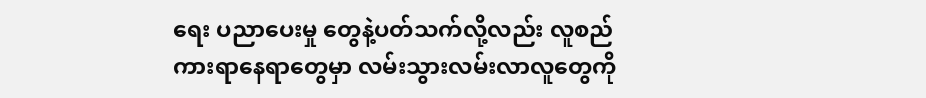ရေး ပညာပေးမှု တွေနဲ့ပတ်သက်လို့လည်း လူစည်ကားရာနေရာတွေမှာ လမ်းသွားလမ်းလာလူတွေကို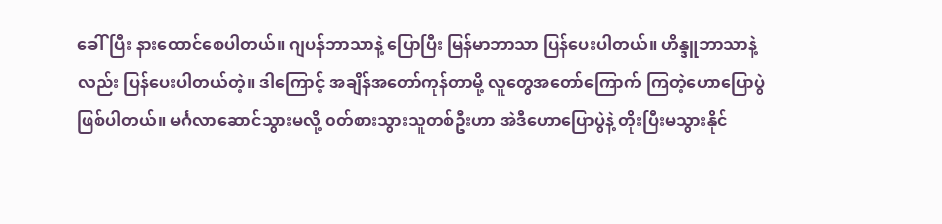ခေါ်ပြီး နားထောင်စေပါတယ်။ ဂျပန်ဘာသာနဲ့ ပြောပြီး မြန်မာဘာသာ ပြန်ပေးပါတယ်။ ဟိန္ဒူဘာသာနဲ့လည်း ပြန်ပေးပါတယ်တဲ့။ ဒါကြောင့် အချိန်အတော်ကုန်တာမို့ လူတွေအတော်ကြောက် ကြတဲ့ဟောပြောပွဲဖြစ်ပါတယ်။ မင်္ဂလာဆောင်သွားမလို့ ၀တ်စားသွားသူတစ်ဦးဟာ အဲဒီဟောပြောပွဲနဲ့ တိုးပြီးမသွားနိုင်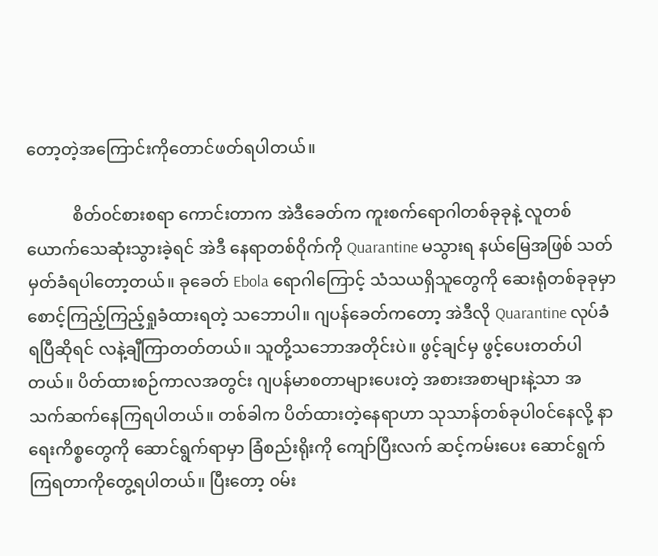တော့တဲ့အကြောင်းကိုတောင်ဖတ်ရပါတယ်။

           စိတ်၀င်စားစရာ ကောင်းတာက အဲဒီခေတ်က ကူးစက်ရောဂါတစ်ခုခုနဲ့ လူတစ်ယောက်သေဆုံးသွားခဲ့ရင် အဲဒီ နေရာတစ်၀ိုက်ကို Quarantine မသွားရ နယ်မြေအဖြစ် သတ်မှတ်ခံရပါတော့တယ်။ ခုခေတ် Ebola ရောဂါကြောင့် သံသယရှိသူတွေကို ဆေးရုံတစ်ခုခုမှာ စောင့်ကြည့်ကြည့်ရှုခံထားရတဲ့ သဘောပါ။ ဂျပန်ခေတ်ကတော့ အဲဒီလို Quarantine လုပ်ခံရပြီဆိုရင် လနဲ့ချီကြာတတ်တယ်။ သူတို့သဘောအတိုင်းပဲ။ ဖွင့်ချင်မှ ဖွင့်ပေးတတ်ပါတယ်။ ပိတ်ထားစဉ်ကာလအတွင်း ဂျပန်မာစတာများပေးတဲ့ အစားအစာများနဲ့သာ အသက်ဆက်နေကြရပါတယ်။ တစ်ခါက ပိတ်ထားတဲ့နေရာဟာ သုသာန်တစ်ခုပါ၀င်နေလို့ နာရေးကိစ္စတွေကို ဆောင်ရွက်ရာမှာ ခြံစည်းရိုးကို ကျော်ပြီးလက် ဆင့်ကမ်းပေး ဆောင်ရွက်ကြရတာကိုတွေ့ရပါတယ်။ ပြီးတော့ ၀မ်း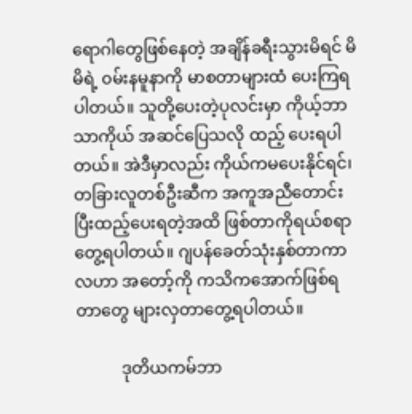ရောဂါတွေဖြစ်နေတဲ့ အချိန်ခရီးသွားမိရင် မိမိရဲ့ ၀မ်းနမူနာကို မာစတာများထံ ပေးကြရပါတယ်။ သူတို့ပေးတဲ့ပုလင်းမှာ ကိုယ့်ဘာသာကိုယ် အဆင်ပြေသလို ထည့် ပေးရပါတယ်။ အဲဒီမှာလည်း ကိုယ်ကမပေးနိုင်ရင်၊ တခြားလူတစ်ဦးဆီက အကူအညီတောင်းပြီးထည့်ပေးရတဲ့အထိ ဖြစ်တာကိုရယ်စရာတွေ့ရပါတယ်။ ဂျပန်ခေတ်သုံးနှစ်တာကာလဟာ အတော့်ကို ကသိကအောက်ဖြစ်ရတာတွေ များလှတာတွေ့ရပါတယ်။

           ဒုတိယကမ်ဘာ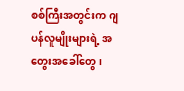စစ်ကြီးအတွင်းက ဂျပန်လူမျိုးများရဲ့ အတွေးအခေါ်တွေ၊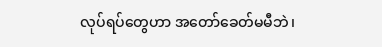လုပ်ရပ်တွေဟာ အတော်ခေတ်မမီဘဲ၊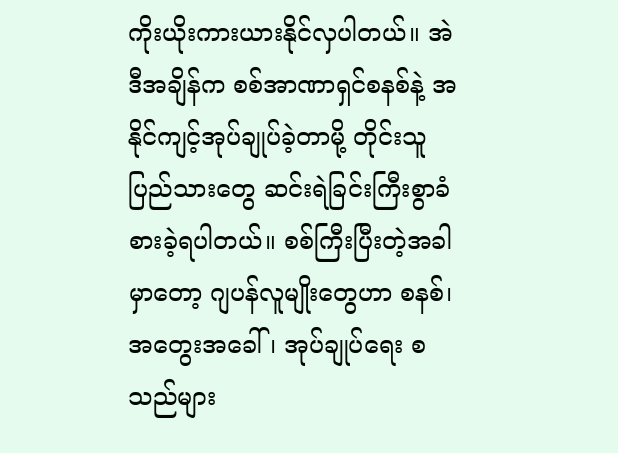ကိုးယိုးကားယားနိုင်လှပါတယ်။ အဲဒီအချိန်က စစ်အာဏာရှင်စနစ်နဲ့ အနိုင်ကျင့်အုပ်ချုပ်ခဲ့တာမို့ တိုင်းသူပြည်သားတွေ ဆင်းရဲခြင်းကြီးစွာခံစားခဲ့ရပါတယ်။ စစ်ကြီးပြီးတဲ့အခါမှာတော့ ဂျပန်လူမျိုးတွေဟာ စနစ်၊ အတွေးအခေါ်၊ အုပ်ချုပ်ရေး စသည်များ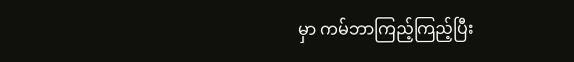မှာ ကမ်ဘာကြည့်ကြည့်ပြီး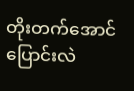တိုးတက်အောင်ပြောင်းလဲ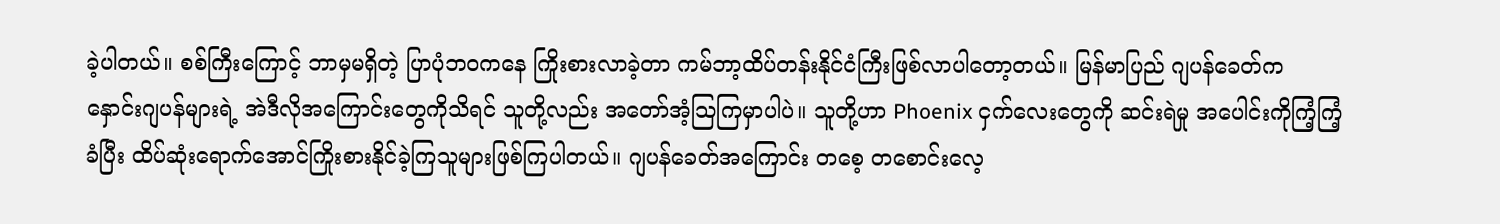ခဲ့ပါတယ်။ စစ်ကြီးကြောင့် ဘာမှမရှိတဲ့ ပြာပုံဘ၀ကနေ ကြိုးစားလာခဲ့တာ ကမ်ဘာ့ထိပ်တန်းနိုင်ငံကြီးဖြစ်လာပါတော့တယ်။ မြန်မာပြည် ဂျပန်ခေတ်က နှောင်းဂျပန်များရဲ့ အဲဒီလိုအကြောင်းတွေကိုသိရင် သူတို့လည်း အတော်အံ့သြကြမှာပါပဲ။ သူတို့ဟာ Phoenix ငှက်လေးတွေကို ဆင်းရဲမှု အပေါင်းကိုကြံ့ကြံ့ခံပြီး ထိပ်ဆုံးရောက်အောင်ကြိုးစားနိုင်ခဲ့ကြသူများဖြစ်ကြပါတယ်။ ဂျပန်ခေတ်အကြောင်း တစေ့ တစောင်းလေ့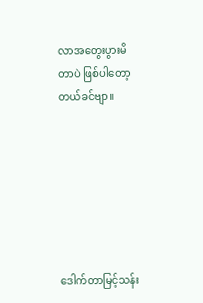လာအတွေးပွားမိတာပဲ ဖြစ်ပါတော့တယ်ခင်ဗျာ။







ဒေါက်တာမြင့်သန်း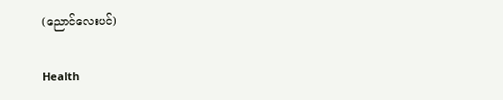(ညောင်လေးပင်)

Health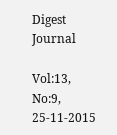Digest Journal

Vol:13, No:9, 25-11-2015